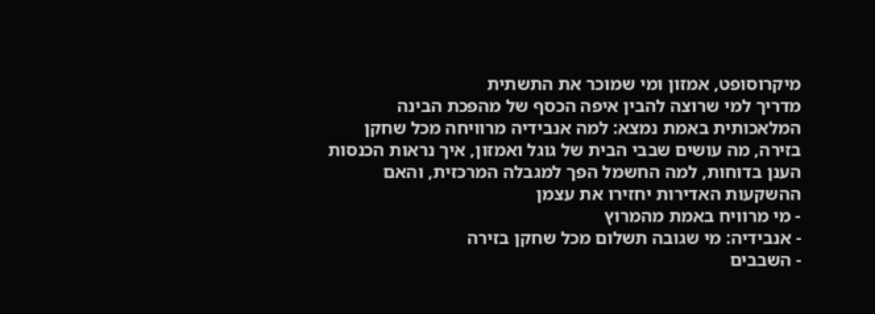מיקרוסופט, אמזון ומי שמוכר את התשתית
מדריך למי שרוצה להבין איפה הכסף של מהפכת הבינה המלאכותית באמת נמצא: למה אנבידיה מרוויחה מכל שחקן בזירה, מה עושים שבבי הבית של גוגל ואמזון, איך נראות הכנסות הענן בדוחות, למה החשמל הפך למגבלה המרכזית, והאם ההשקעות האדירות יחזירו את עצמן
- מי מרוויח באמת מהמרוץ
- אנבידיה: מי שגובה תשלום מכל שחקן בזירה
- השבבים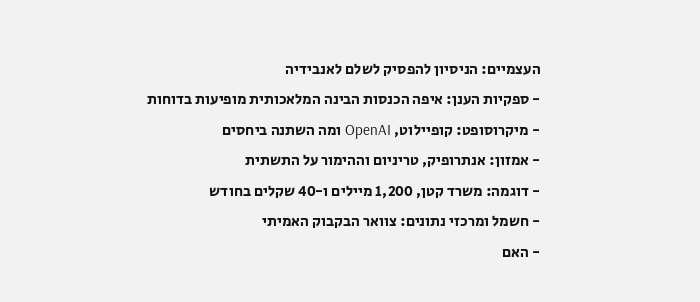העצמיים: הניסיון להפסיק לשלם לאנבידיה
- ספקיות הענן: איפה הכנסות הבינה המלאכותית מופיעות בדוחות
- מיקרוסופט: קופיילוט, OpenAI ומה השתנה ביחסים
- אמזון: אנתרופיק, טריניום וההימור על התשתית
- דוגמה: משרד קטן, 1,200 מיילים ו-40 שקלים בחודש
- חשמל ומרכזי נתונים: צוואר הבקבוק האמיתי
- האם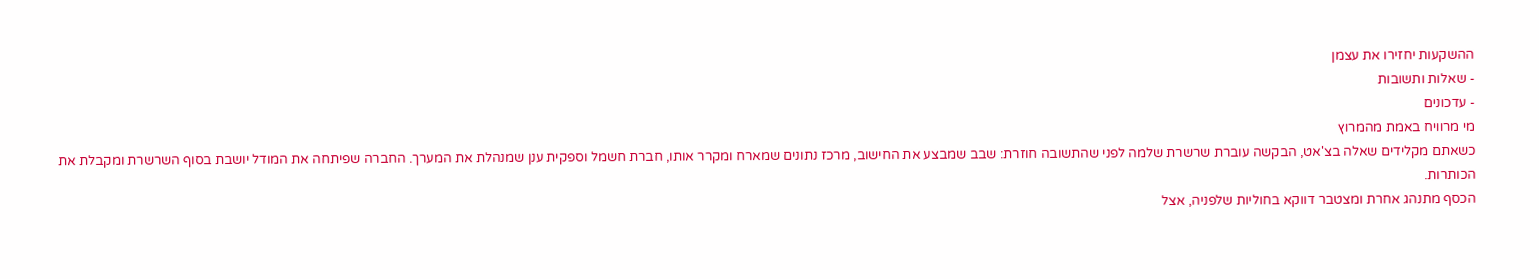ההשקעות יחזירו את עצמן
- שאלות ותשובות
- עדכונים
מי מרוויח באמת מהמרוץ
כשאתם מקלידים שאלה בצ'אט, הבקשה עוברת שרשרת שלמה לפני שהתשובה חוזרת: שבב שמבצע את החישוב, מרכז נתונים שמארח ומקרר אותו, חברת חשמל וספקית ענן שמנהלת את המערך. החברה שפיתחה את המודל יושבת בסוף השרשרת ומקבלת את הכותרות.
הכסף מתנהג אחרת ומצטבר דווקא בחוליות שלפניה, אצל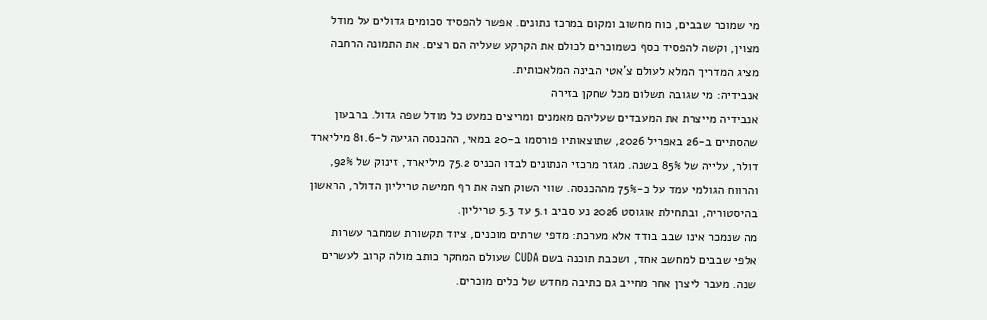מי שמוכר שבבים, כוח מחשוב ומקום במרכז נתונים. אפשר להפסיד סכומים גדולים על מודל מצוין, וקשה להפסיד כסף כשמוכרים לכולם את הקרקע שעליה הם רצים. את התמונה הרחבה מציג המדריך המלא לעולם צ'אטי הבינה המלאכותית.
אנבידיה: מי שגובה תשלום מכל שחקן בזירה
אנבידיה מייצרת את המעבדים שעליהם מאמנים ומריצים כמעט כל מודל שפה גדול. ברבעון שהסתיים ב-26 באפריל 2026, שתוצאותיו פורסמו ב-20 במאי, ההכנסה הגיעה ל-81.6 מיליארד דולר, עלייה של 85% בשנה. מגזר מרכזי הנתונים לבדו הכניס 75.2 מיליארד, זינוק של 92%, והרווח הגולמי עמד על כ-75% מההכנסה. שווי השוק חצה את רף חמישה טריליון הדולר, הראשון בהיסטוריה, ובתחילת אוגוסט 2026 נע סביב 5.1 עד 5.3 טריליון.
מה שנמכר אינו שבב בודד אלא מערכת: מדפי שרתים מוכנים, ציוד תקשורת שמחבר עשרות אלפי שבבים למחשב אחד, ושכבת תוכנה בשם CUDA שעולם המחקר כותב מולה קרוב לעשרים שנה. מעבר ליצרן אחר מחייב גם כתיבה מחדש של כלים מוכרים.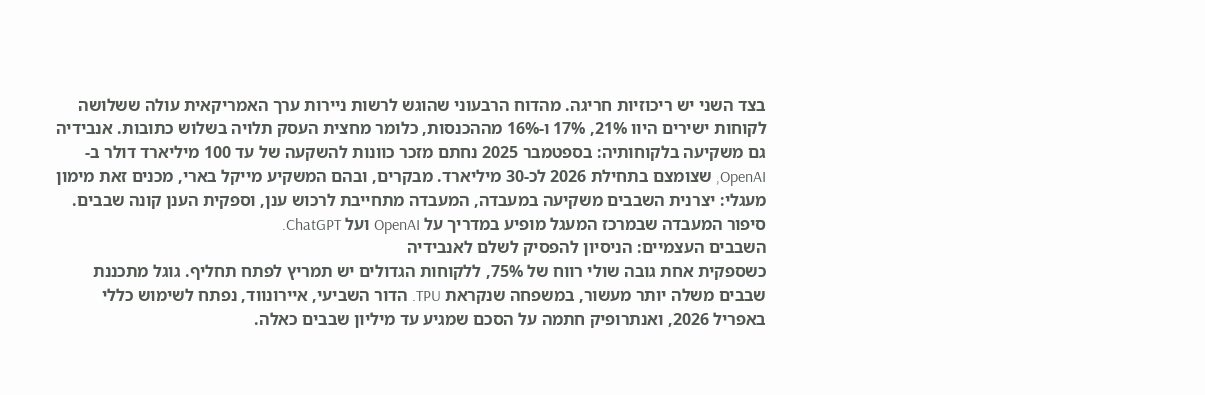בצד השני יש ריכוזיות חריגה. מהדוח הרבעוני שהוגש לרשות ניירות ערך האמריקאית עולה ששלושה לקוחות ישירים היוו 21%, 17% ו-16% מההכנסות, כלומר מחצית העסק תלויה בשלוש כתובות. אנבידיה גם משקיעה בלקוחותיה: בספטמבר 2025 נחתם מזכר כוונות להשקעה של עד 100 מיליארד דולר ב-OpenAI, שצומצם בתחילת 2026 לכ-30 מיליארד. מבקרים, ובהם המשקיע מייקל בארי, מכנים זאת מימון מעגלי: יצרנית השבבים משקיעה במעבדה, המעבדה מתחייבת לרכוש ענן, וספקית הענן קונה שבבים. סיפור המעבדה שבמרכז המעגל מופיע במדריך על OpenAI ועל ChatGPT.
השבבים העצמיים: הניסיון להפסיק לשלם לאנבידיה
כשספקית אחת גובה שולי רווח של 75%, ללקוחות הגדולים יש תמריץ לפתח תחליף. גוגל מתכננת שבבים משלה יותר מעשור, במשפחה שנקראת TPU. הדור השביעי, איירונווד, נפתח לשימוש כללי באפריל 2026, ואנתרופיק חתמה על הסכם שמגיע עד מיליון שבבים כאלה.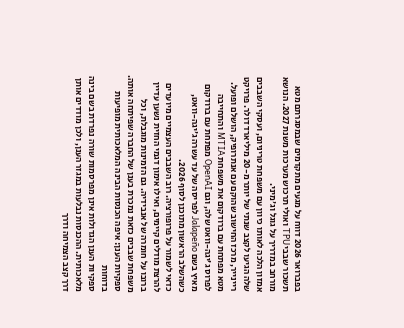בפברואר 2026 דווח על מגעים מתקדמים שבמסגרתם מטא תשכור שבבי TPU ואולי תרכוש מערכות משנת 2027. הנושא מורחב במדריך על גוגל וג'מיני.
אמזון הלכה לאותו כיוון עם משפחת טריניום, ועסקי השבבים שלה הגיעו לקצב שנתי של יותר מ-20 מיליארד דולר. פרויקט ריינייר, מרכז החישוב שהוקם עם אנתרופיק, הושלם ופועל. מטא מפתחת עם ברודקום את משפחת MTIA והתחייבה לפרוס ג'יגה-וואט שלה, וגם OpenAI מפתחת עם ברודקום מאיץ בשם Jalapeño לפריסה של עד עשרה ג'יגה-וואט, כשהשלב הראשון מתוכנן לסוף 2026.
כדאי לשמור על פרופורציה. רוב השבבים העצמיים מיועדים להרצת מודלים קיימים, ואילו אימון דגמי החזית נשען עדיין ברובו על חומרה של אנבידיה. גם הזמינות מוגבלת, וכל משפחת שבבים כזאת נמכרת בענן של החברה שפיתחה אותה.
ספקיות הענן: איפה הכנסות הבינה המלאכותית מופיעות בדוחות
ספקיות הענן הגדולות אינן מפרסמות שורה נפרדת בשם בינה מלאכותית. ההכנסות נבלעות במגזר הענן, ולכן מודדים אותן דרך קצב הצמיחה ודרך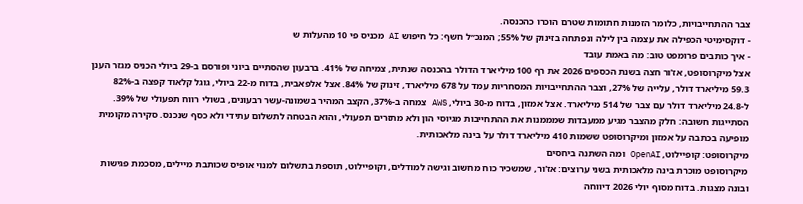צבר ההתחייבויות, כלומר הזמנות חתומות שטרם הוכרו כהכנסה.
- דוקסימיטי הכפילה את עצמה בין לילה ונפתחה בזינוק של 55%; המנכ״ל חשף: כל חיפוש AI מכניס פי 10 מהעלות ש
- איך כותבים פרומפט טוב: מה באמת עובד
אצל מיקרוסופט, אז'ור חצה בשנת הכספים 2026 את רף 100 מיליארד הדולר בהכנסה שנתית, צמיחה של 41%. ברבעון שהסתיים ביוני ופורסם ב-29 ביולי הכניס מגזר הענן 59.3 מיליארד דולר, עלייה של 27%, וצבר ההתחייבויות המסחריות עמד על 678 מיליארד, זינוק של 84%. אצל אלפאבית, בדוח מ-22 ביולי, גוגל קלאוד קפצה ב-82% ל-24.8 מיליארד דולר עם צבר של 514 מיליארד. אצל אמזון, בדוח מ-30 ביולי, AWS צמחה ב-37%, הקצב המהיר בשמונה-עשר רבעונים, בשולי רווח תפעולי של 39%.
הסתייגות חשובה: חלק מהצבר מגיע ממעבדות שמממנות את ההתחייבות מגיוסי הון ולא מתזרים תפעולי, והוא הבטחה לתשלום עתידי ולא כסף שנכנס. סקירה מקומית מופיעה בכתבה על אמזון ומיקרוסופט ששמות 410 מיליארד דולר על בינה מלאכותית.
מיקרוסופט: קופיילוט, OpenAI ומה השתנה ביחסים
מיקרוסופט מוכרת בינה מלאכותית בשני ערוצים: אז'ור, שמשכיר כוח מחשוב וגישה למודלים, וקופיילוט, תוספת בתשלום למנוי אופיס שכותבת מיילים, מסכמת פגישות ובונה מצגות. בדוח מסוף יולי 2026 דיווחה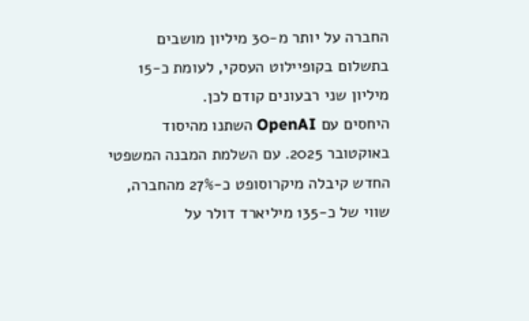החברה על יותר מ-30 מיליון מושבים בתשלום בקופיילוט העסקי, לעומת כ-15 מיליון שני רבעונים קודם לכן.
היחסים עם OpenAI השתנו מהיסוד באוקטובר 2025. עם השלמת המבנה המשפטי החדש קיבלה מיקרוסופט כ-27% מהחברה, שווי של כ-135 מיליארד דולר על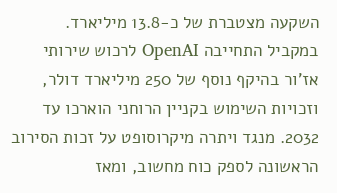השקעה מצטברת של כ-13.8 מיליארד. במקביל התחייבה OpenAI לרכוש שירותי אז'ור בהיקף נוסף של 250 מיליארד דולר, וזכויות השימוש בקניין הרוחני הוארכו עד 2032. מנגד ויתרה מיקרוסופט על זכות הסירוב הראשונה לספק כוח מחשוב, ומאז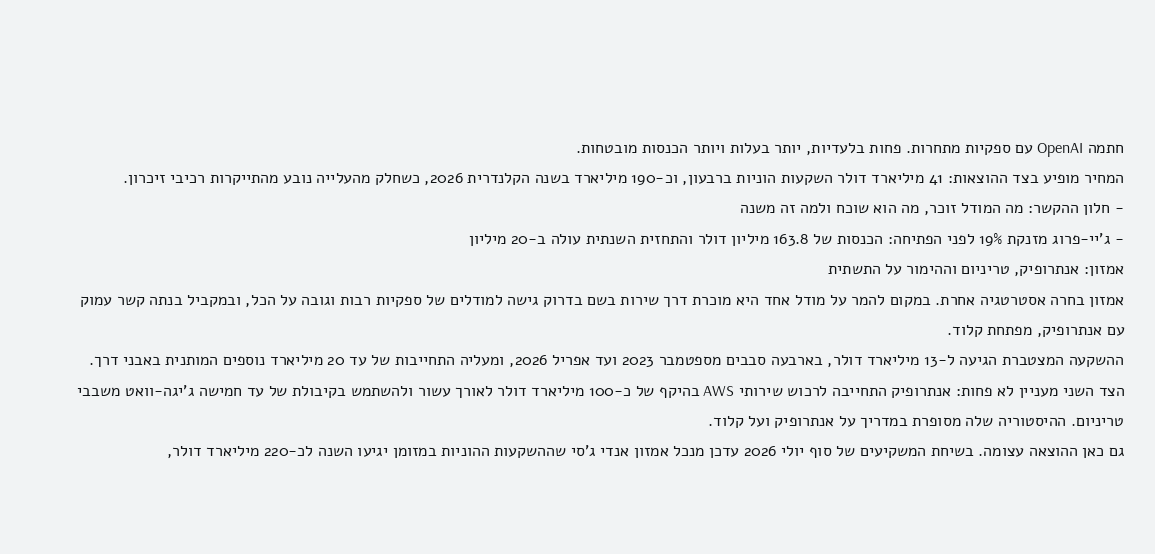חתמה OpenAI עם ספקיות מתחרות. פחות בלעדיות, יותר בעלות ויותר הכנסות מובטחות.
המחיר מופיע בצד ההוצאות: 41 מיליארד דולר השקעות הוניות ברבעון, וכ-190 מיליארד בשנה הקלנדרית 2026, כשחלק מהעלייה נובע מהתייקרות רכיבי זיכרון.
- חלון ההקשר: מה המודל זוכר, מה הוא שוכח ולמה זה משנה
- ג'יי-פרוג מזנקת 19% לפני הפתיחה: הכנסות של 163.8 מיליון דולר והתחזית השנתית עולה ב-20 מיליון
אמזון: אנתרופיק, טריניום וההימור על התשתית
אמזון בחרה אסטרטגיה אחרת. במקום להמר על מודל אחד היא מוכרת דרך שירות בשם בדרוק גישה למודלים של ספקיות רבות וגובה על הכל, ובמקביל בנתה קשר עמוק עם אנתרופיק, מפתחת קלוד.
ההשקעה המצטברת הגיעה ל-13 מיליארד דולר, בארבעה סבבים מספטמבר 2023 ועד אפריל 2026, ומעליה התחייבות של עד 20 מיליארד נוספים המותנית באבני דרך. הצד השני מעניין לא פחות: אנתרופיק התחייבה לרכוש שירותי AWS בהיקף של כ-100 מיליארד דולר לאורך עשור ולהשתמש בקיבולת של עד חמישה ג'יגה-וואט משבבי טריניום. ההיסטוריה שלה מסופרת במדריך על אנתרופיק ועל קלוד.
גם כאן ההוצאה עצומה. בשיחת המשקיעים של סוף יולי 2026 עדכן מנכל אמזון אנדי ג'סי שההשקעות ההוניות במזומן יגיעו השנה לכ-220 מיליארד דולר,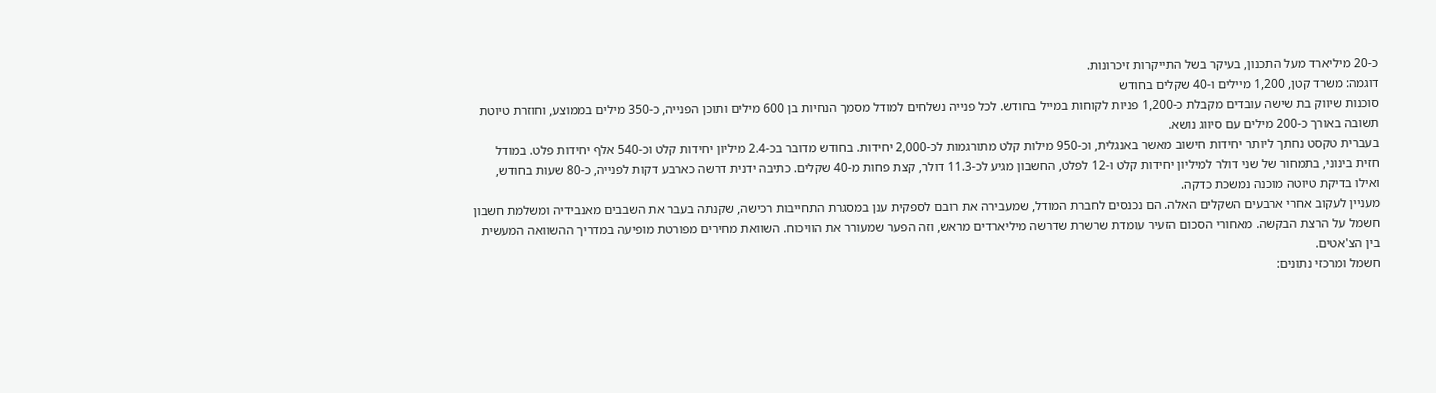כ-20 מיליארד מעל התכנון, בעיקר בשל התייקרות זיכרונות.
דוגמה: משרד קטן, 1,200 מיילים ו-40 שקלים בחודש
סוכנות שיווק בת שישה עובדים מקבלת כ-1,200 פניות לקוחות במייל בחודש. לכל פנייה נשלחים למודל מסמך הנחיות בן 600 מילים ותוכן הפנייה, כ-350 מילים בממוצע, וחוזרת טיוטת תשובה באורך כ-200 מילים עם סיווג נושא.
בעברית טקסט נחתך ליותר יחידות חישוב מאשר באנגלית, וכ-950 מילות קלט מתורגמות לכ-2,000 יחידות. בחודש מדובר בכ-2.4 מיליון יחידות קלט וכ-540 אלף יחידות פלט. במודל חזית בינוני, בתמחור של שני דולר למיליון יחידות קלט ו-12 לפלט, החשבון מגיע לכ-11.3 דולר, קצת פחות מ-40 שקלים. כתיבה ידנית דרשה כארבע דקות לפנייה, כ-80 שעות בחודש, ואילו בדיקת טיוטה מוכנה נמשכת כדקה.
מעניין לעקוב אחרי ארבעים השקלים האלה. הם נכנסים לחברת המודל, שמעבירה את רובם לספקית ענן במסגרת התחייבות רכישה, שקנתה בעבר את השבבים מאנבידיה ומשלמת חשבון חשמל על הרצת הבקשה. מאחורי הסכום הזעיר עומדת שרשרת שדרשה מיליארדים מראש, וזה הפער שמעורר את הוויכוח. השוואת מחירים מפורטת מופיעה במדריך ההשוואה המעשית בין הצ'אטים.
חשמל ומרכזי נתונים: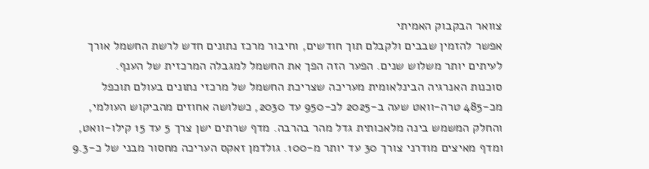צוואר הבקבוק האמיתי
אפשר להזמין שבבים ולקבלם תוך חודשים, וחיבור מרכז נתונים חדש לרשת החשמל אורך לעיתים יותר משלוש שנים. הפער הזה הפך את החשמל למגבלה המרכזית של הענף.
סוכנות האנרגיה הבינלאומית מעריכה שצריכת החשמל של מרכזי נתונים בעולם תוכפל מכ-485 טרה-וואט שעה ב-2025 לכ-950 עד 2030, כשלושה אחוזים מהביקוש העולמי, והחלק המשמש בינה מלאכותית גדל מהר בהרבה. מדף שרתים ישן צרך 5 עד 15 קילו-וואט, ומדף מאיצים מודרני צורך 30 עד יותר מ-100. גולדמן זאקס העריכה מחסור מבני של כ-9.3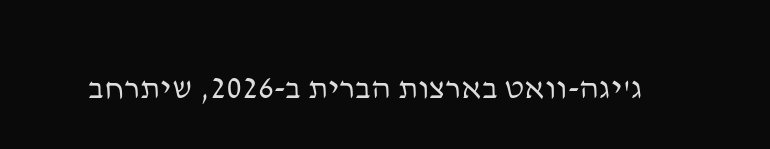ג'יגה-וואט בארצות הברית ב-2026, שיתרחב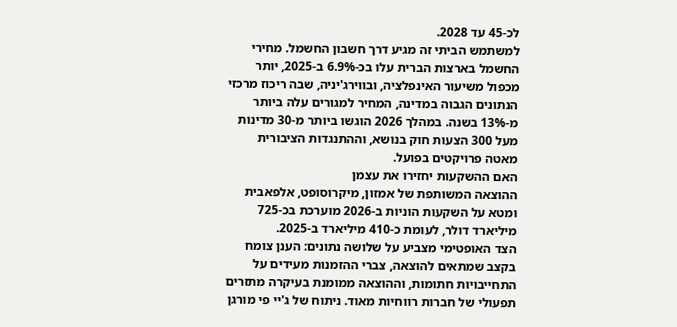לכ-45 עד 2028.
למשתמש הביתי זה מגיע דרך חשבון החשמל. מחירי החשמל בארצות הברית עלו בכ-6.9% ב-2025, יותר מכפול משיעור האינפלציה, ובווירג'יניה, שבה ריכוז מרכזי הנתונים הגבוה במדינה, המחיר למגורים עלה ביותר מ-13% בשנה. במהלך 2026 הוגשו ביותר מ-30 מדינות מעל 300 הצעות חוק בנושא, וההתנגדות הציבורית מאטה פרויקטים בפועל.
האם ההשקעות יחזירו את עצמן
ההוצאה המשותפת של אמזון, מיקרוסופט, אלפאבית ומטא על השקעות הוניות ב-2026 מוערכת בכ-725 מיליארד דולר, לעומת כ-410 מיליארד ב-2025.
הצד האופטימי מצביע על שלושה נתונים: הענן צומח בקצב שמתאים להוצאה, צברי ההזמנות מעידים על התחייבויות חתומות, וההוצאה ממומנת בעיקרה מתזרים תפעולי של חברות רווחיות מאוד. ניתוח של ג'יי פי מורגן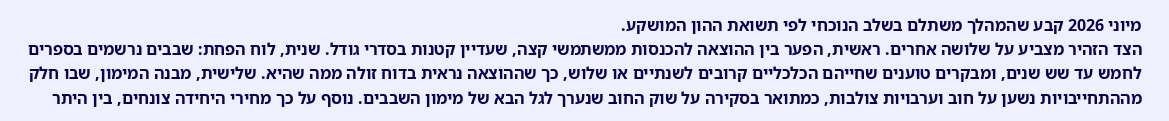מיוני 2026 קבע שהמהלך משתלם בשלב הנוכחי לפי תשואת ההון המושקע.
הצד הזהיר מצביע על שלושה אחרים. ראשית, הפער בין ההוצאה להכנסות ממשתמשי קצה, שעדיין קטנות בסדרי גודל. שנית, לוח הפחת: שבבים נרשמים בספרים לחמש עד שש שנים, ומבקרים טוענים שחייהם הכלכליים קרובים לשנתיים או שלוש, כך שההוצאה נראית בדוח זולה ממה שהיא. שלישית, מבנה המימון, שבו חלק מההתחייבויות נשען על חוב וערבויות צולבות, כמתואר בסקירה על שוק החוב שנערך לגל הבא של מימון השבבים. נוסף על כך מחירי היחידה צונחים, בין היתר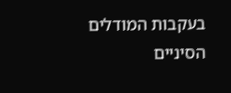בעקבות המודלים הסיניים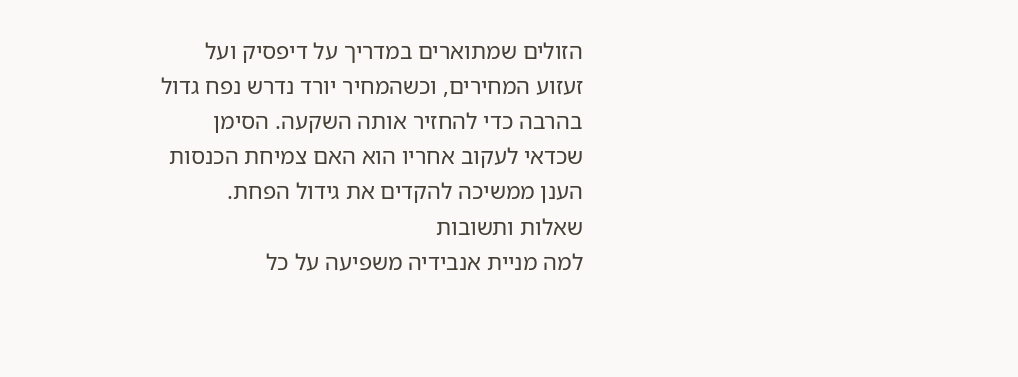הזולים שמתוארים במדריך על דיפסיק ועל זעזוע המחירים, וכשהמחיר יורד נדרש נפח גדול בהרבה כדי להחזיר אותה השקעה. הסימן שכדאי לעקוב אחריו הוא האם צמיחת הכנסות הענן ממשיכה להקדים את גידול הפחת.
שאלות ותשובות
למה מניית אנבידיה משפיעה על כל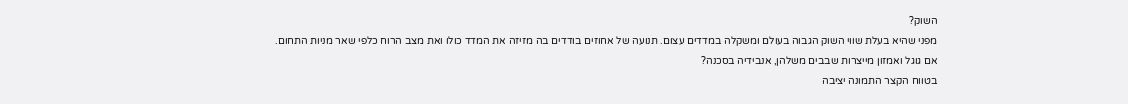השוק?
מפני שהיא בעלת שווי השוק הגבוה בעולם ומשקלה במדדים עצום. תנועה של אחוזים בודדים בה מזיזה את המדד כולו ואת מצב הרוח כלפי שאר מניות התחום.
אם גוגל ואמזון מייצרות שבבים משלהן, אנבידיה בסכנה?
בטווח הקצר התמונה יציבה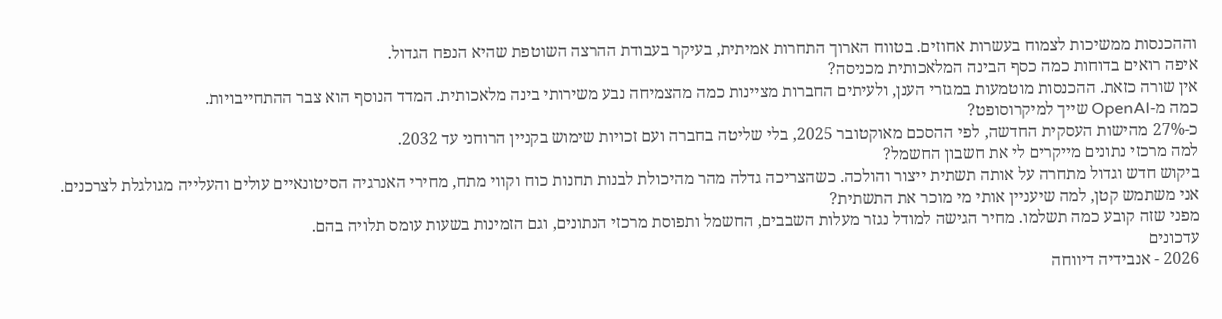וההכנסות ממשיכות לצמוח בעשרות אחוזים. בטווח הארוך התחרות אמיתית, בעיקר בעבודת ההרצה השוטפת שהיא הנפח הגדול.
איפה רואים בדוחות כמה כסף הבינה המלאכותית מכניסה?
אין שורה כזאת. ההכנסות מוטמעות במגזרי הענן, ולעיתים החברות מציינות כמה מהצמיחה נבע משירותי בינה מלאכותית. המדד הנוסף הוא צבר ההתחייבויות.
כמה מ-OpenAI שייך למיקרוסופט?
כ-27% מהישות העסקית החדשה, לפי ההסכם מאוקטובר 2025, בלי שליטה בחברה ועם זכויות שימוש בקניין הרוחני עד 2032.
למה מרכזי נתונים מייקרים לי את חשבון החשמל?
ביקוש חדש וגדול מתחרה על אותה תשתית ייצור והולכה. כשהצריכה גדלה מהר מהיכולת לבנות תחנות כוח וקווי מתח, מחירי האנרגיה הסיטונאיים עולים והעלייה מגולגלת לצרכנים.
אני משתמש קטן, למה שיעניין אותי מי מוכר את התשתית?
מפני שזה קובע כמה תשלמו. מחיר הגישה למודל נגזר מעלות השבבים, החשמל ותפוסת מרכזי הנתונים, וגם הזמינות בשעות עומס תלויה בהם.
עדכונים
2026 - אנבידיה דיווחה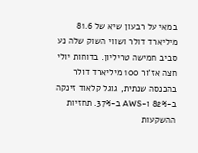במאי על רבעון שיא של 81.6 מיליארד דולר ושווי השוק שלה נע סביב חמישה טריליון. בדוחות יולי חצה אז'ור 100 מיליארד דולר בהכנסה שנתית, גוגל קלאוד זינקה ב-82% ו-AWS ב-37%. תחזיות ההשקעות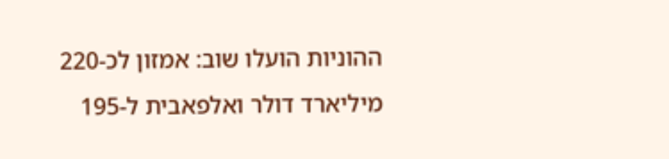ההוניות הועלו שוב: אמזון לכ-220 מיליארד דולר ואלפאבית ל-195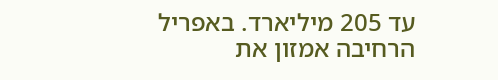עד 205 מיליארד. באפריל הרחיבה אמזון את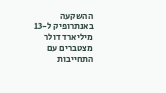ההשקעה באנתרופיק ל-13 מיליארד דולר מצטברים עם התחייבות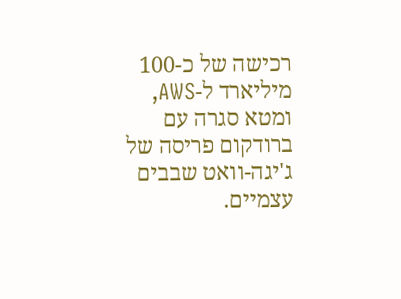רכישה של כ-100 מיליארד ל-AWS, ומטא סגרה עם ברודקום פריסה של ג'יגה-וואט שבבים עצמיים.